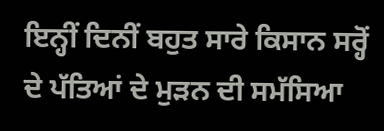ਇਨ੍ਹੀਂ ਦਿਨੀਂ ਬਹੁਤ ਸਾਰੇ ਕਿਸਾਨ ਸਰ੍ਹੋਂ ਦੇ ਪੱਤਿਆਂ ਦੇ ਮੁੜਨ ਦੀ ਸਮੱਸਿਆ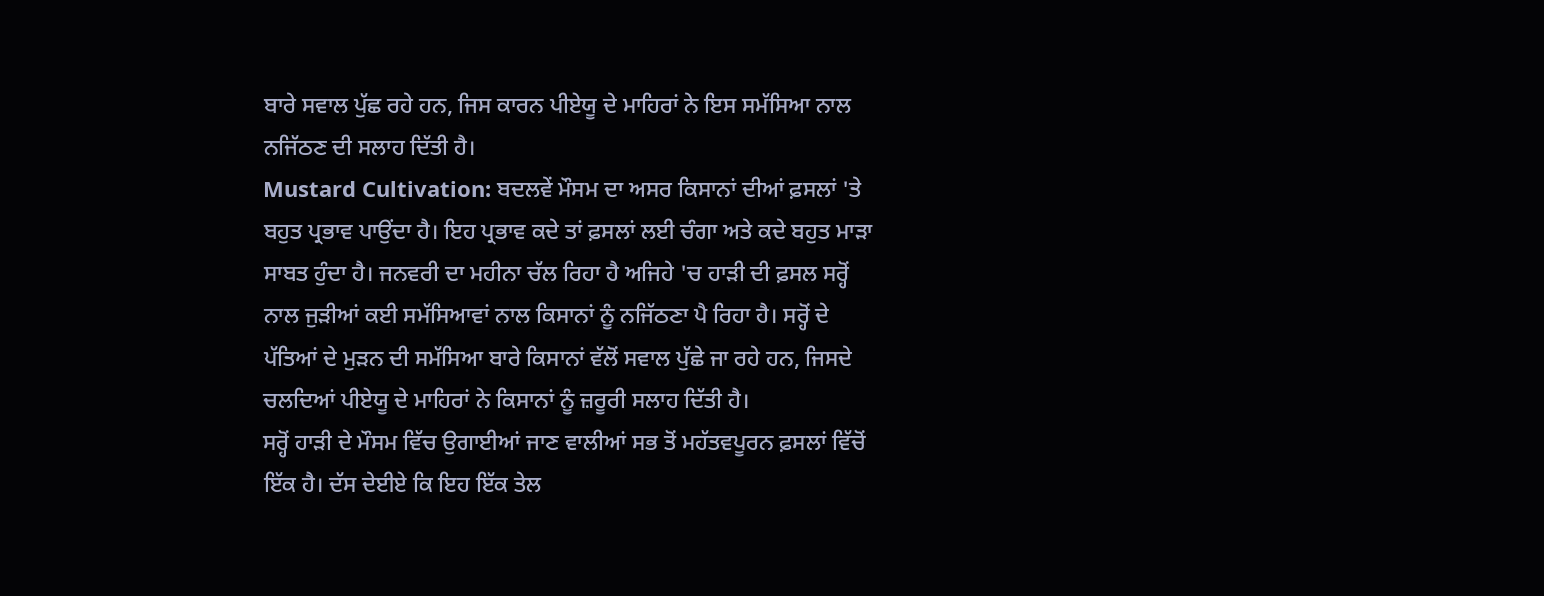ਬਾਰੇ ਸਵਾਲ ਪੁੱਛ ਰਹੇ ਹਨ, ਜਿਸ ਕਾਰਨ ਪੀਏਯੂ ਦੇ ਮਾਹਿਰਾਂ ਨੇ ਇਸ ਸਮੱਸਿਆ ਨਾਲ ਨਜਿੱਠਣ ਦੀ ਸਲਾਹ ਦਿੱਤੀ ਹੈ।
Mustard Cultivation: ਬਦਲਵੇਂ ਮੌਸਮ ਦਾ ਅਸਰ ਕਿਸਾਨਾਂ ਦੀਆਂ ਫ਼ਸਲਾਂ 'ਤੇ ਬਹੁਤ ਪ੍ਰਭਾਵ ਪਾਉਂਦਾ ਹੈ। ਇਹ ਪ੍ਰਭਾਵ ਕਦੇ ਤਾਂ ਫ਼ਸਲਾਂ ਲਈ ਚੰਗਾ ਅਤੇ ਕਦੇ ਬਹੁਤ ਮਾੜਾ ਸਾਬਤ ਹੁੰਦਾ ਹੈ। ਜਨਵਰੀ ਦਾ ਮਹੀਨਾ ਚੱਲ ਰਿਹਾ ਹੈ ਅਜਿਹੇ 'ਚ ਹਾੜੀ ਦੀ ਫ਼ਸਲ ਸਰ੍ਹੋਂ ਨਾਲ ਜੁੜੀਆਂ ਕਈ ਸਮੱਸਿਆਵਾਂ ਨਾਲ ਕਿਸਾਨਾਂ ਨੂੰ ਨਜਿੱਠਣਾ ਪੈ ਰਿਹਾ ਹੈ। ਸਰ੍ਹੋਂ ਦੇ ਪੱਤਿਆਂ ਦੇ ਮੁੜਨ ਦੀ ਸਮੱਸਿਆ ਬਾਰੇ ਕਿਸਾਨਾਂ ਵੱਲੋਂ ਸਵਾਲ ਪੁੱਛੇ ਜਾ ਰਹੇ ਹਨ, ਜਿਸਦੇ ਚਲਦਿਆਂ ਪੀਏਯੂ ਦੇ ਮਾਹਿਰਾਂ ਨੇ ਕਿਸਾਨਾਂ ਨੂੰ ਜ਼ਰੂਰੀ ਸਲਾਹ ਦਿੱਤੀ ਹੈ।
ਸਰ੍ਹੋਂ ਹਾੜੀ ਦੇ ਮੌਸਮ ਵਿੱਚ ਉਗਾਈਆਂ ਜਾਣ ਵਾਲੀਆਂ ਸਭ ਤੋਂ ਮਹੱਤਵਪੂਰਨ ਫ਼ਸਲਾਂ ਵਿੱਚੋਂ ਇੱਕ ਹੈ। ਦੱਸ ਦੇਈਏ ਕਿ ਇਹ ਇੱਕ ਤੇਲ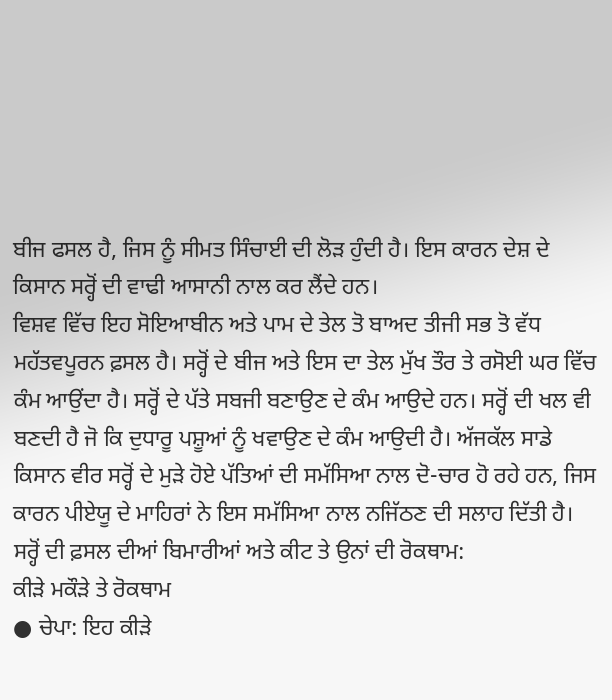ਬੀਜ ਫਸਲ ਹੈ, ਜਿਸ ਨੂੰ ਸੀਮਤ ਸਿੰਚਾਈ ਦੀ ਲੋੜ ਹੁੰਦੀ ਹੈ। ਇਸ ਕਾਰਨ ਦੇਸ਼ ਦੇ ਕਿਸਾਨ ਸਰ੍ਹੋਂ ਦੀ ਵਾਢੀ ਆਸਾਨੀ ਨਾਲ ਕਰ ਲੈਂਦੇ ਹਨ।
ਵਿਸ਼ਵ ਵਿੱਚ ਇਹ ਸੋਇਆਬੀਨ ਅਤੇ ਪਾਮ ਦੇ ਤੇਲ ਤੋ ਬਾਅਦ ਤੀਜੀ ਸਭ ਤੋ ਵੱਧ ਮਹੱਤਵਪੂਰਨ ਫ਼ਸਲ ਹੈ। ਸਰ੍ਹੋਂ ਦੇ ਬੀਜ ਅਤੇ ਇਸ ਦਾ ਤੇਲ ਮੁੱਖ ਤੌਰ ਤੇ ਰਸੋਈ ਘਰ ਵਿੱਚ ਕੰਮ ਆਉਂਦਾ ਹੈ। ਸਰ੍ਹੋਂ ਦੇ ਪੱਤੇ ਸਬਜੀ ਬਣਾਉਣ ਦੇ ਕੰਮ ਆਉਦੇ ਹਨ। ਸਰ੍ਹੋਂ ਦੀ ਖਲ ਵੀ ਬਣਦੀ ਹੈ ਜੋ ਕਿ ਦੁਧਾਰੂ ਪਸ਼ੂਆਂ ਨੂੰ ਖਵਾਉਣ ਦੇ ਕੰਮ ਆਉਦੀ ਹੈ। ਅੱਜਕੱਲ ਸਾਡੇ ਕਿਸਾਨ ਵੀਰ ਸਰ੍ਹੋਂ ਦੇ ਮੁੜੇ ਹੋਏ ਪੱਤਿਆਂ ਦੀ ਸਮੱਸਿਆ ਨਾਲ ਦੋ-ਚਾਰ ਹੋ ਰਹੇ ਹਨ, ਜਿਸ ਕਾਰਨ ਪੀਏਯੂ ਦੇ ਮਾਹਿਰਾਂ ਨੇ ਇਸ ਸਮੱਸਿਆ ਨਾਲ ਨਜਿੱਠਣ ਦੀ ਸਲਾਹ ਦਿੱਤੀ ਹੈ।
ਸਰ੍ਹੋਂ ਦੀ ਫ਼ਸਲ ਦੀਆਂ ਬਿਮਾਰੀਆਂ ਅਤੇ ਕੀਟ ਤੇ ਉਨਾਂ ਦੀ ਰੋਕਥਾਮ:
ਕੀੜੇ ਮਕੌੜੇ ਤੇ ਰੋਕਥਾਮ
● ਚੇਪਾ: ਇਹ ਕੀੜੇ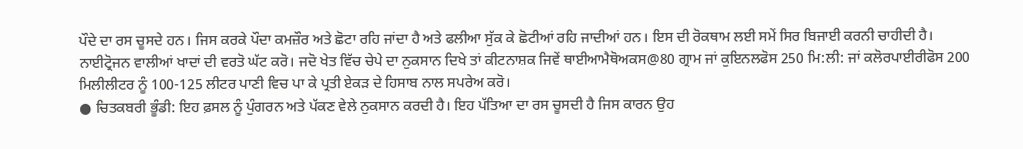ਪੌਦੇ ਦਾ ਰਸ ਚੂਸਦੇ ਹਨ। ਜਿਸ ਕਰਕੇ ਪੌਦਾ ਕਮਜ਼ੌਰ ਅਤੇ ਛੋਟਾ ਰਹਿ ਜਾਂਦਾ ਹੈ ਅਤੇ ਫਲੀਆ ਸੁੱਕ ਕੇ ਛੋਟੀਆਂ ਰਹਿ ਜਾਦੀਆਂ ਹਨ। ਇਸ ਦੀ ਰੋਕਥਾਮ ਲਈ ਸਮੇਂ ਸਿਰ ਬਿਜਾਈ ਕਰਨੀ ਚਾਹੀਦੀ ਹੈ। ਨਾਈਟ੍ਰੋਜਨ ਵਾਲੀਆਂ ਖਾਦਾਂ ਦੀ ਵਰਤੋ ਘੱਟ ਕਰੋ। ਜਦੋ ਖੇਤ ਵਿੱਚ ਚੇਪੇ ਦਾ ਨੁਕਸਾਨ ਦਿਖੇ ਤਾਂ ਕੀਟਨਾਸ਼ਕ ਜਿਵੇਂ ਥਾਈਆਮੈਥੋਅਕਸ@80 ਗ੍ਰਾਮ ਜਾਂ ਕੁਇਨਲਫੋਸ 250 ਮਿ:ਲੀ: ਜਾਂ ਕਲੋਰਪਾਈਰੀਫੋਸ 200 ਮਿਲੀਲੀਟਰ ਨੂੰ 100-125 ਲੀਟਰ ਪਾਣੀ ਵਿਚ ਪਾ ਕੇ ਪ੍ਰਤੀ ਏਕੜ ਦੇ ਹਿਸਾਬ ਨਾਲ ਸਪਰੇਅ ਕਰੋ।
● ਚਿਤਕਬਰੀ ਭੂੰਡੀ: ਇਹ ਫ਼ਸਲ ਨੂੰ ਪੁੰਗਰਨ ਅਤੇ ਪੱਕਣ ਵੇਲੇ ਨੁਕਸਾਨ ਕਰਦੀ ਹੈ। ਇਹ ਪੱਤਿਆ ਦਾ ਰਸ ਚੂਸਦੀ ਹੈ ਜਿਸ ਕਾਰਨ ਉਹ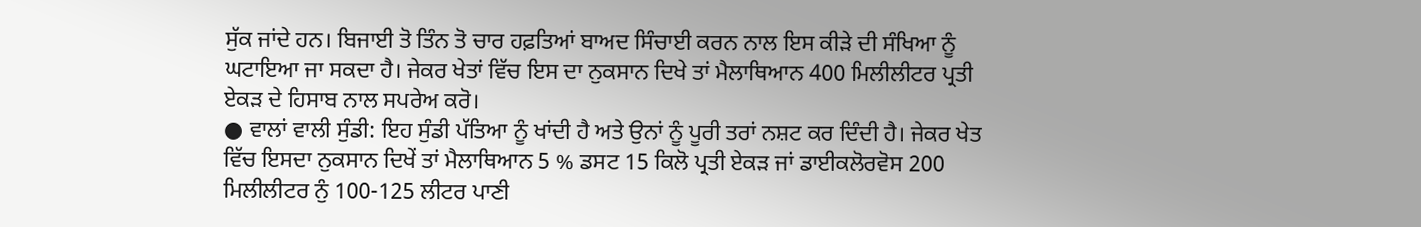ਸੁੱਕ ਜਾਂਦੇ ਹਨ। ਬਿਜਾਈ ਤੋ ਤਿੰਨ ਤੋ ਚਾਰ ਹਫ਼ਤਿਆਂ ਬਾਅਦ ਸਿੰਚਾਈ ਕਰਨ ਨਾਲ ਇਸ ਕੀੜੇ ਦੀ ਸੰਖਿਆ ਨੂੰ ਘਟਾਇਆ ਜਾ ਸਕਦਾ ਹੈ। ਜੇਕਰ ਖੇਤਾਂ ਵਿੱਚ ਇਸ ਦਾ ਨੁਕਸਾਨ ਦਿਖੇ ਤਾਂ ਮੈਲਾਥਿਆਨ 400 ਮਿਲੀਲੀਟਰ ਪ੍ਰਤੀ ਏਕੜ ਦੇ ਹਿਸਾਬ ਨਾਲ ਸਪਰੇਅ ਕਰੋ।
● ਵਾਲਾਂ ਵਾਲੀ ਸੁੰਡੀ: ਇਹ ਸੁੰਡੀ ਪੱਤਿਆ ਨੂੰ ਖਾਂਦੀ ਹੈ ਅਤੇ ਉਨਾਂ ਨੂੰ ਪੂਰੀ ਤਰਾਂ ਨਸ਼ਟ ਕਰ ਦਿੰਦੀ ਹੈ। ਜੇਕਰ ਖੇਤ ਵਿੱਚ ਇਸਦਾ ਨੁਕਸਾਨ ਦਿਖੇਂ ਤਾਂ ਮੈਲਾਥਿਆਨ 5 % ਡਸਟ 15 ਕਿਲੋ ਪ੍ਰਤੀ ਏਕੜ ਜਾਂ ਡਾਈਕਲੋਰਵੋਸ 200 ਮਿਲੀਲੀਟਰ ਨੁੰ 100-125 ਲੀਟਰ ਪਾਣੀ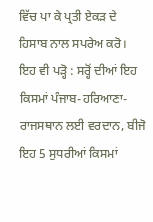ਵਿੱਚ ਪਾ ਕੇ ਪ੍ਰਤੀ ਏਕੜ ਦੇ ਹਿਸਾਬ ਨਾਲ ਸਪਰੇਅ ਕਰੋ।
ਇਹ ਵੀ ਪੜ੍ਹੋ : ਸਰ੍ਹੋਂ ਦੀਆਂ ਇਹ ਕਿਸਮਾਂ ਪੰਜਾਬ-ਹਰਿਆਣਾ-ਰਾਜਸਥਾਨ ਲਈ ਵਰਦਾਨ, ਬੀਜੋ ਇਹ 5 ਸੁਧਰੀਆਂ ਕਿਸਮਾਂ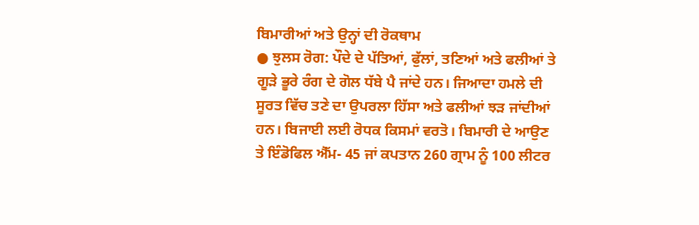ਬਿਮਾਰੀਆਂ ਅਤੇ ਉਨ੍ਹਾਂ ਦੀ ਰੋਕਥਾਮ
● ਝੁਲਸ ਰੋਗ: ਪੌਦੇ ਦੇ ਪੱਤਿਆਂ, ਫੁੱਲਾਂ, ਤਣਿਆਂ ਅਤੇ ਫਲੀਆਂ ਤੇ ਗੂੜੇ ਭੂਰੇ ਰੰਗ ਦੇ ਗੋਲ ਧੱਬੇ ਪੈ ਜਾਂਦੇ ਹਨ। ਜਿਆਦਾ ਹਮਲੇ ਦੀ ਸੂਰਤ ਵਿੱਚ ਤਣੇ ਦਾ ਉਪਰਲਾ ਹਿੱਸਾ ਅਤੇ ਫਲੀਆਂ ਝੜ ਜਾਂਦੀਆਂ ਹਨ। ਬਿਜਾਈ ਲਈ ਰੋਧਕ ਕਿਸਮਾਂ ਵਰਤੋ। ਬਿਮਾਰੀ ਦੇ ਆਉਣ ਤੇ ਇੰਡੋਫਿਲ ਐੱਮ- 45 ਜਾਂ ਕਪਤਾਨ 260 ਗ੍ਰਾਮ ਨੂੰ 100 ਲੀਟਰ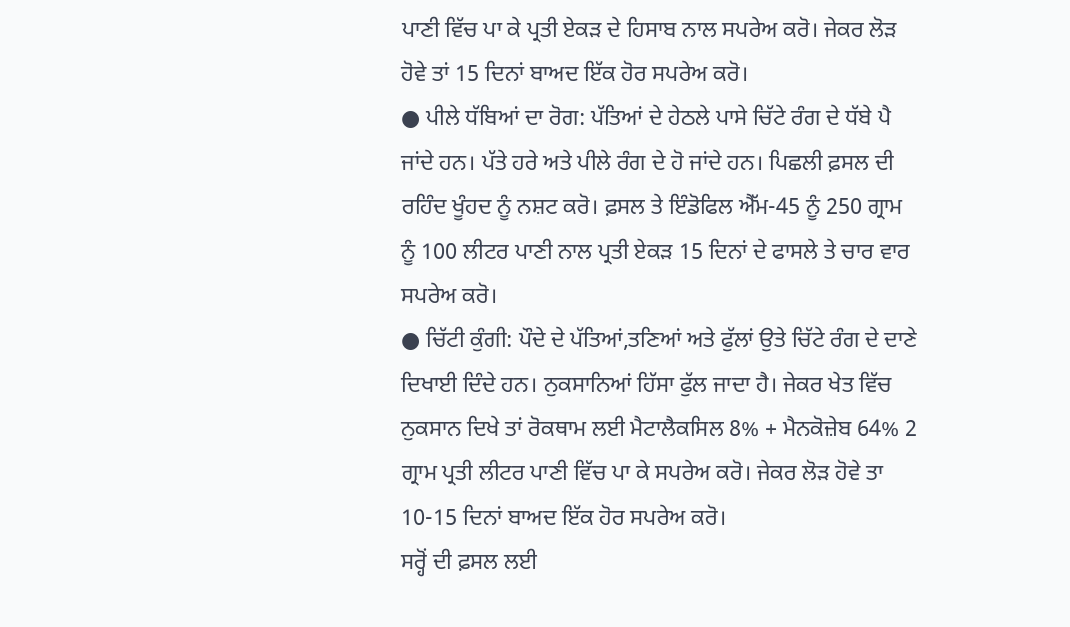ਪਾਣੀ ਵਿੱਚ ਪਾ ਕੇ ਪ੍ਰਤੀ ਏਕੜ ਦੇ ਹਿਸਾਬ ਨਾਲ ਸਪਰੇਅ ਕਰੋ। ਜੇਕਰ ਲੋੜ ਹੋਵੇ ਤਾਂ 15 ਦਿਨਾਂ ਬਾਅਦ ਇੱਕ ਹੋਰ ਸਪਰੇਅ ਕਰੋ।
● ਪੀਲੇ ਧੱਬਿਆਂ ਦਾ ਰੋਗ: ਪੱਤਿਆਂ ਦੇ ਹੇਠਲੇ ਪਾਸੇ ਚਿੱਟੇ ਰੰਗ ਦੇ ਧੱਬੇ ਪੈ ਜਾਂਦੇ ਹਨ। ਪੱਤੇ ਹਰੇ ਅਤੇ ਪੀਲੇ ਰੰਗ ਦੇ ਹੋ ਜਾਂਦੇ ਹਨ। ਪਿਛਲੀ ਫ਼ਸਲ ਦੀ ਰਹਿੰਦ ਖੂੰਹਦ ਨੂੰ ਨਸ਼ਟ ਕਰੋ। ਫ਼ਸਲ ਤੇ ਇੰਡੋਫਿਲ ਐੱਮ-45 ਨੂੰ 250 ਗ੍ਰਾਮ ਨੂੰ 100 ਲੀਟਰ ਪਾਣੀ ਨਾਲ ਪ੍ਰਤੀ ਏਕੜ 15 ਦਿਨਾਂ ਦੇ ਫਾਸਲੇ ਤੇ ਚਾਰ ਵਾਰ ਸਪਰੇਅ ਕਰੋ।
● ਚਿੱਟੀ ਕੁੰਗੀ: ਪੌਦੇ ਦੇ ਪੱਤਿਆਂ,ਤਣਿਆਂ ਅਤੇ ਫੁੱਲਾਂ ਉਤੇ ਚਿੱਟੇ ਰੰਗ ਦੇ ਦਾਣੇ ਦਿਖਾਈ ਦਿੰਦੇ ਹਨ। ਨੁਕਸਾਨਿਆਂ ਹਿੱਸਾ ਫੁੱਲ ਜਾਦਾ ਹੈ। ਜੇਕਰ ਖੇਤ ਵਿੱਚ ਨੁਕਸਾਨ ਦਿਖੇ ਤਾਂ ਰੋਕਥਾਮ ਲਈ ਮੈਟਾਲੈਕਸਿਲ 8% + ਮੈਨਕੋਜ਼ੇਬ 64% 2 ਗ੍ਰਾਮ ਪ੍ਰਤੀ ਲੀਟਰ ਪਾਣੀ ਵਿੱਚ ਪਾ ਕੇ ਸਪਰੇਅ ਕਰੋ। ਜੇਕਰ ਲੋੜ ਹੋਵੇ ਤਾ 10-15 ਦਿਨਾਂ ਬਾਅਦ ਇੱਕ ਹੋਰ ਸਪਰੇਅ ਕਰੋ।
ਸਰ੍ਹੋਂ ਦੀ ਫ਼ਸਲ ਲਈ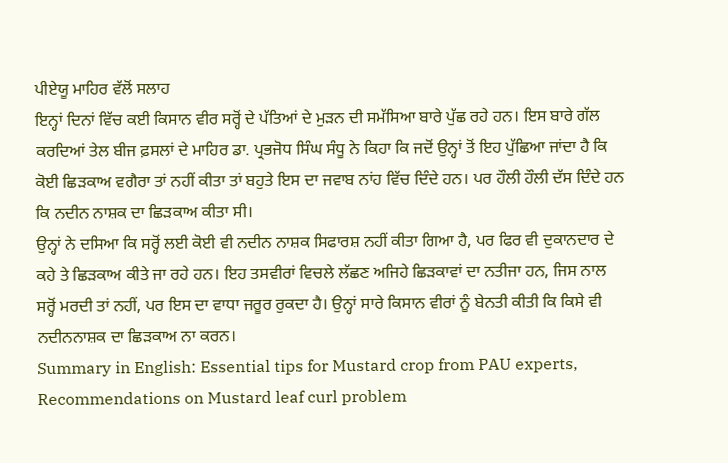ਪੀਏਯੂ ਮਾਹਿਰ ਵੱਲੋਂ ਸਲਾਹ
ਇਨ੍ਹਾਂ ਦਿਨਾਂ ਵਿੱਚ ਕਈ ਕਿਸਾਨ ਵੀਰ ਸਰ੍ਹੋਂ ਦੇ ਪੱਤਿਆਂ ਦੇ ਮੁੜਨ ਦੀ ਸਮੱਸਿਆ ਬਾਰੇ ਪੁੱਛ ਰਹੇ ਹਨ। ਇਸ ਬਾਰੇ ਗੱਲ ਕਰਦਿਆਂ ਤੇਲ ਬੀਜ ਫ਼ਸਲਾਂ ਦੇ ਮਾਹਿਰ ਡਾ. ਪ੍ਰਭਜੋਧ ਸਿੰਘ ਸੰਧੂ ਨੇ ਕਿਹਾ ਕਿ ਜਦੋਂ ਉਨ੍ਹਾਂ ਤੋਂ ਇਹ ਪੁੱਛਿਆ ਜਾਂਦਾ ਹੈ ਕਿ ਕੋਈ ਛਿੜਕਾਅ ਵਗੈਰਾ ਤਾਂ ਨਹੀਂ ਕੀਤਾ ਤਾਂ ਬਹੁਤੇ ਇਸ ਦਾ ਜਵਾਬ ਨਾਂਹ ਵਿੱਚ ਦਿੰਦੇ ਹਨ। ਪਰ ਹੌਲੀ ਹੌਲੀ ਦੱਸ ਦਿੰਦੇ ਹਨ ਕਿ ਨਦੀਨ ਨਾਸ਼ਕ ਦਾ ਛਿੜਕਾਅ ਕੀਤਾ ਸੀ।
ਉਨ੍ਹਾਂ ਨੇ ਦਸਿਆ ਕਿ ਸਰ੍ਹੋਂ ਲਈ ਕੋਈ ਵੀ ਨਦੀਨ ਨਾਸ਼ਕ ਸਿਫਾਰਸ਼ ਨਹੀਂ ਕੀਤਾ ਗਿਆ ਹੈ, ਪਰ ਫਿਰ ਵੀ ਦੁਕਾਨਦਾਰ ਦੇ ਕਹੇ ਤੇ ਛਿੜਕਾਅ ਕੀਤੇ ਜਾ ਰਹੇ ਹਨ। ਇਹ ਤਸਵੀਰਾਂ ਵਿਚਲੇ ਲੱਛਣ ਅਜਿਹੇ ਛਿੜਕਾਵਾਂ ਦਾ ਨਤੀਜਾ ਹਨ, ਜਿਸ ਨਾਲ ਸਰ੍ਹੋਂ ਮਰਦੀ ਤਾਂ ਨਹੀਂ, ਪਰ ਇਸ ਦਾ ਵਾਧਾ ਜਰੂਰ ਰੁਕਦਾ ਹੈ। ਉਨ੍ਹਾਂ ਸਾਰੇ ਕਿਸਾਨ ਵੀਰਾਂ ਨੂੰ ਬੇਨਤੀ ਕੀਤੀ ਕਿ ਕਿਸੇ ਵੀ ਨਦੀਨਨਾਸ਼ਕ ਦਾ ਛਿੜਕਾਅ ਨਾ ਕਰਨ।
Summary in English: Essential tips for Mustard crop from PAU experts, Recommendations on Mustard leaf curl problem